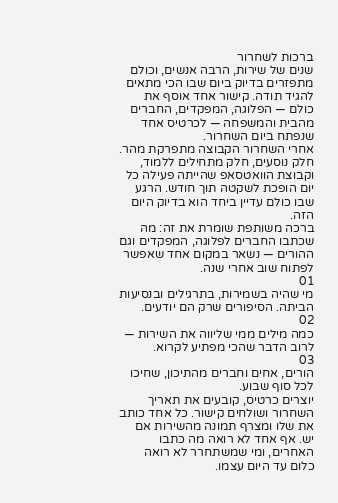ברכות לשחרור
שנים של שירות, הרבה אנשים, וכולם מתפזרים בדיוק ביום שבו הכי מתאים להגיד תודה. קישור אחד אוסף את כולם — הפלוגה, המפקדים, החברים מהבית והמשפחה — לכרטיס אחד שנפתח ביום השחרור.
אחרי השחרור הקבוצה מתפרקת מהר. חלק נוסעים, חלק מתחילים ללמוד, וקבוצת הוואטסאפ שהייתה פעילה כל יום הופכת לשקטה תוך חודש. הרגע שבו כולם עדיין ביחד הוא בדיוק היום הזה.
ברכה משותפת שומרת את זה: מה שכתבו החברים לפלוגה, המפקדים וגם ההורים — נשאר במקום אחד שאפשר לפתוח שוב אחרי שנה.
01
מי שהיה בשמירות, בתרגילים ובנסיעות הביתה. הסיפורים שרק הם יודעים.
02
כמה מילים ממי שליווה את השירות — לרוב הדבר שהכי מפתיע לקרוא.
03
הורים, אחים וחברים מהתיכון, שחיכו לכל סוף שבוע.
יוצרים כרטיס, קובעים את תאריך השחרור ושולחים קישור. כל אחד כותב את שלו ומצרף תמונה מהשירות אם יש. אף אחד לא רואה מה כתבו האחרים, ומי שמשתחרר לא רואה כלום עד היום עצמו.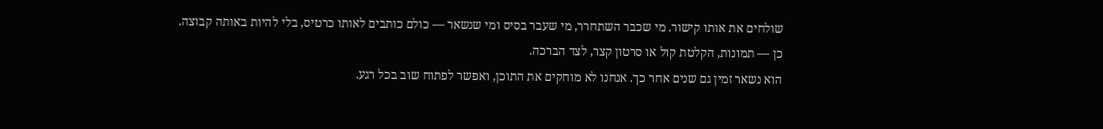שולחים את אותו קישור. מי שכבר השתחרר, מי שעבר בסיס ומי שנשאר — כולם כותבים לאותו כרטיס, בלי להיות באותה קבוצה.
כן — תמונות, הקלטת קול או סרטון קצר, לצד הברכה.
הוא נשאר זמין גם שנים אחר כך. אנחנו לא מוחקים את התוכן, ואפשר לפתוח שוב בכל רגע.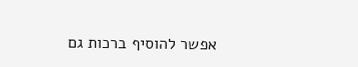אפשר להוסיף ברכות גם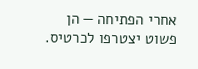אחרי הפתיחה — הן פשוט יצטרפו לכרטיס.